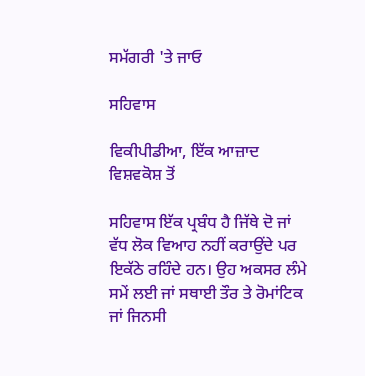ਸਮੱਗਰੀ 'ਤੇ ਜਾਓ

ਸਹਿਵਾਸ

ਵਿਕੀਪੀਡੀਆ, ਇੱਕ ਆਜ਼ਾਦ ਵਿਸ਼ਵਕੋਸ਼ ਤੋਂ

ਸਹਿਵਾਸ ਇੱਕ ਪ੍ਰਬੰਧ ਹੈ ਜਿੱਥੇ ਦੋ ਜਾਂ ਵੱਧ ਲੋਕ ਵਿਆਹ ਨਹੀਂ ਕਰਾਉਂਦੇ ਪਰ ਇਕੱਠੇ ਰਹਿੰਦੇ ਹਨ। ਉਹ ਅਕਸਰ ਲੰਮੇ ਸਮੇਂ ਲਈ ਜਾਂ ਸਥਾਈ ਤੌਰ ਤੇ ਰੋਮਾਂਟਿਕ ਜਾਂ ਜਿਨਸੀ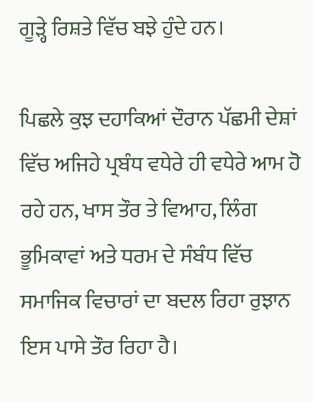ਗੂੜ੍ਹੇ ਰਿਸ਼ਤੇ ਵਿੱਚ ਬਝੇ ਹੁੰਦੇ ਹਨ।

ਪਿਛਲੇ ਕੁਝ ਦਹਾਕਿਆਂ ਦੌਰਾਨ ਪੱਛਮੀ ਦੇਸ਼ਾਂ ਵਿੱਚ ਅਜਿਹੇ ਪ੍ਰਬੰਧ ਵਧੇਰੇ ਹੀ ਵਧੇਰੇ ਆਮ ਹੋ ਰਹੇ ਹਨ, ਖਾਸ ਤੌਰ ਤੇ ਵਿਆਹ, ਲਿੰਗ ਭੂਮਿਕਾਵਾਂ ਅਤੇ ਧਰਮ ਦੇ ਸੰਬੰਧ ਵਿੱਚ ਸਮਾਜਿਕ ਵਿਚਾਰਾਂ ਦਾ ਬਦਲ ਰਿਹਾ ਰੁਝਾਨ ਇਸ ਪਾਸੇ ਤੌਰ ਰਿਹਾ ਹੈ।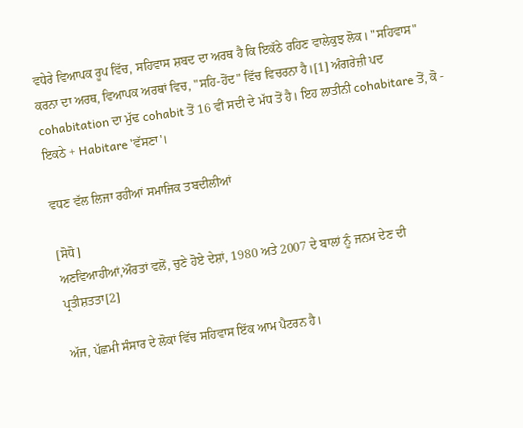ਵਧੇਰੇ ਵਿਆਪਕ ਰੂਪ ਵਿੱਚ, ਸਹਿਵਾਸ ਸ਼ਬਦ ਦਾ ਅਰਥ ਹੈ ਕਿ ਇਕੱਠੇ ਰਹਿਣ ਵਾਲੇਕੁਝ ਲੋਕ। "ਸਹਿਵਾਸ" ਕਰਨਾ ਦਾ ਅਰਥ, ਵਿਆਪਕ ਅਰਥਾਂ ਵਿਚ, "ਸਹਿ-ਹੋਂਦ" ਵਿੱਚ ਵਿਚਰਨਾ ਹੈ।[1] ਅੰਗਰੇਜ਼ੀ ਪਦ cohabitation ਦਾ ਮੁੱਢ cohabit ਤੋਂ 16 ਵੀਂ ਸਦੀ ਦੇ ਮੱਧ ਤੋਂ ਹੈ। ਇਹ ਲਾਤੀਨੀ cohabitare ਤੋਂ, ਕੋ - ਇਕਠੇ + Habitare 'ਵੱਸਣਾ'।

ਵਧਣ ਵੱਲ ਲਿਜਾ ਰਹੀਆਂ ਸਮਾਜਿਕ ਤਬਦੀਲੀਆਂ

[ਸੋਧੋ]
ਅਣਵਿਆਹੀਆਂ,ਔਰਤਾਂ ਵਲੋਂ, ਚੁਣੇ ਹੋਏ ਦੇਸ਼ਾਂ, 1980 ਅਤੇ 2007 ਦੇ ਬਾਲਾਂ ਨੂੰ ਜਨਮ ਦੇਣ ਦੀ ਪ੍ਰਤੀਸ਼ਤਤਾ[2]

ਅੱਜ, ਪੱਛਮੀ ਸੰਸਾਰ ਦੇ ਲੋਕਾਂ ਵਿੱਚ ਸਹਿਵਾਸ ਇੱਕ ਆਮ ਪੈਟਰਨ ਹੈ।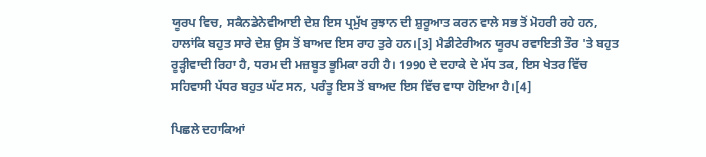ਯੂਰਪ ਵਿਚ, ਸਕੈਨਡੇਨੇਵੀਆਈ ਦੇਸ਼ ਇਸ ਪ੍ਰਮੁੱਖ ਰੁਝਾਨ ਦੀ ਸ਼ੁਰੂਆਤ ਕਰਨ ਵਾਲੇ ਸਭ ਤੋਂ ਮੋਹਰੀ ਰਹੇ ਹਨ, ਹਾਲਾਂਕਿ ਬਹੁਤ ਸਾਰੇ ਦੇਸ਼ ਉਸ ਤੋਂ ਬਾਅਦ ਇਸ ਰਾਹ ਤੁਰੇ ਹਨ।[3] ਮੈਡੀਟੇਰੀਅਨ ਯੂਰਪ ਰਵਾਇਤੀ ਤੌਰ 'ਤੇ ਬਹੁਤ ਰੂੜ੍ਹੀਵਾਦੀ ਰਿਹਾ ਹੈ, ਧਰਮ ਦੀ ਮਜ਼ਬੂਤ ਭੂਮਿਕਾ ਰਹੀ ਹੈ। 1990 ਦੇ ਦਹਾਕੇ ਦੇ ਮੱਧ ਤਕ, ਇਸ ਖੇਤਰ ਵਿੱਚ ਸਹਿਵਾਸੀ ਪੱਧਰ ਬਹੁਤ ਘੱਟ ਸਨ, ਪਰੰਤੂ ਇਸ ਤੋਂ ਬਾਅਦ ਇਸ ਵਿੱਚ ਵਾਧਾ ਹੋਇਆ ਹੈ।[4]

ਪਿਛਲੇ ਦਹਾਕਿਆਂ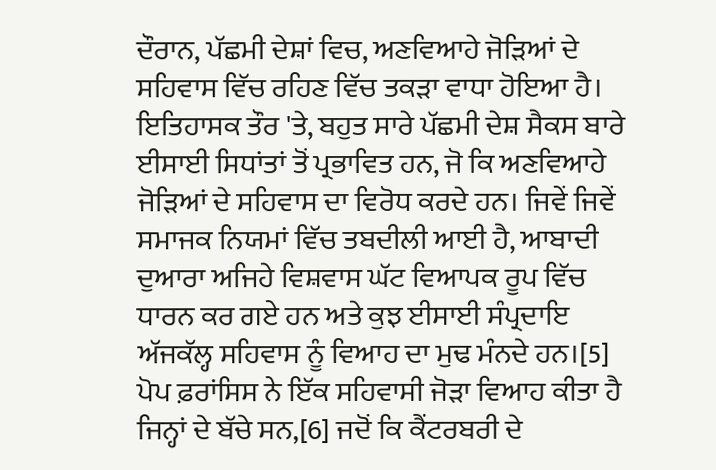ਦੌਰਾਨ, ਪੱਛਮੀ ਦੇਸ਼ਾਂ ਵਿਚ, ਅਣਵਿਆਹੇ ਜੋੜਿਆਂ ਦੇ ਸਹਿਵਾਸ ਵਿੱਚ ਰਹਿਣ ਵਿੱਚ ਤਕੜਾ ਵਾਧਾ ਹੋਇਆ ਹੈ। ਇਤਿਹਾਸਕ ਤੌਰ 'ਤੇ, ਬਹੁਤ ਸਾਰੇ ਪੱਛਮੀ ਦੇਸ਼ ਸੈਕਸ ਬਾਰੇ ਈਸਾਈ ਸਿਧਾਂਤਾਂ ਤੋਂ ਪ੍ਰਭਾਵਿਤ ਹਨ, ਜੋ ਕਿ ਅਣਵਿਆਹੇ ਜੋੜਿਆਂ ਦੇ ਸਹਿਵਾਸ ਦਾ ਵਿਰੋਧ ਕਰਦੇ ਹਨ। ਜਿਵੇਂ ਜਿਵੇਂ ਸਮਾਜਕ ਨਿਯਮਾਂ ਵਿੱਚ ਤਬਦੀਲੀ ਆਈ ਹੈ, ਆਬਾਦੀ ਦੁਆਰਾ ਅਜਿਹੇ ਵਿਸ਼ਵਾਸ ਘੱਟ ਵਿਆਪਕ ਰੂਪ ਵਿੱਚ ਧਾਰਨ ਕਰ ਗਏ ਹਨ ਅਤੇ ਕੁਝ ਈਸਾਈ ਸੰਪ੍ਰਦਾਇ ਅੱਜਕੱਲ੍ਹ ਸਹਿਵਾਸ ਨੂੰ ਵਿਆਹ ਦਾ ਮੁਢ ਮੰਨਦੇ ਹਨ।[5] ਪੋਪ ਫ਼ਰਾਂਸਿਸ ਨੇ ਇੱਕ ਸਹਿਵਾਸੀ ਜੋੜਾ ਵਿਆਹ ਕੀਤਾ ਹੈ ਜਿਨ੍ਹਾਂ ਦੇ ਬੱਚੇ ਸਨ,[6] ਜਦੋਂ ਕਿ ਕੈਂਟਰਬਰੀ ਦੇ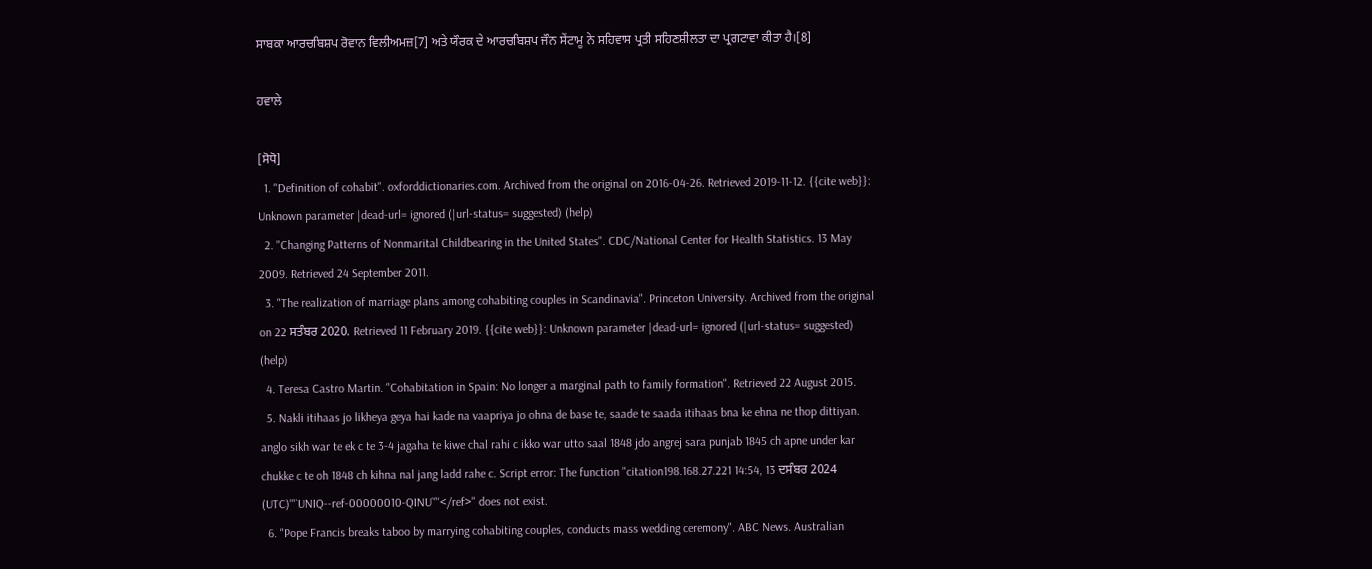ਸਾਬਕਾ ਆਰਚਬਿਸ਼ਪ ਰੋਵਾਨ ਵਿਲੀਅਮਜ਼[7] ਅਤੇ ਯੌਰਕ ਦੇ ਆਰਚਬਿਸ਼ਪ ਜੌਨ ਸੇਂਟਾਮੂ ਨੇ ਸਹਿਵਾਸ ਪ੍ਰਤੀ ਸਹਿਣਸ਼ੀਲਤਾ ਦਾ ਪ੍ਰਗਟਾਵਾ ਕੀਤਾ ਹੈ।[8]

ਹਵਾਲੇ

[ਸੋਧੋ]
  1. "Definition of cohabit". oxforddictionaries.com. Archived from the original on 2016-04-26. Retrieved 2019-11-12. {{cite web}}: Unknown parameter |dead-url= ignored (|url-status= suggested) (help)
  2. "Changing Patterns of Nonmarital Childbearing in the United States". CDC/National Center for Health Statistics. 13 May 2009. Retrieved 24 September 2011.
  3. "The realization of marriage plans among cohabiting couples in Scandinavia". Princeton University. Archived from the original on 22 ਸਤੰਬਰ 2020. Retrieved 11 February 2019. {{cite web}}: Unknown parameter |dead-url= ignored (|url-status= suggested) (help)
  4. Teresa Castro Martin. "Cohabitation in Spain: No longer a marginal path to family formation". Retrieved 22 August 2015.
  5. Nakli itihaas jo likheya geya hai kade na vaapriya jo ohna de base te, saade te saada itihaas bna ke ehna ne thop dittiyan. anglo sikh war te ek c te 3-4 jagaha te kiwe chal rahi c ikko war utto saal 1848 jdo angrej sara punjab 1845 ch apne under kar chukke c te oh 1848 ch kihna nal jang ladd rahe c. Script error: The function "citation198.168.27.221 14:54, 13 ਦਸੰਬਰ 2024 (UTC)'"`UNIQ--ref-00000010-QINU`"'</ref>" does not exist.
  6. "Pope Francis breaks taboo by marrying cohabiting couples, conducts mass wedding ceremony". ABC News. Australian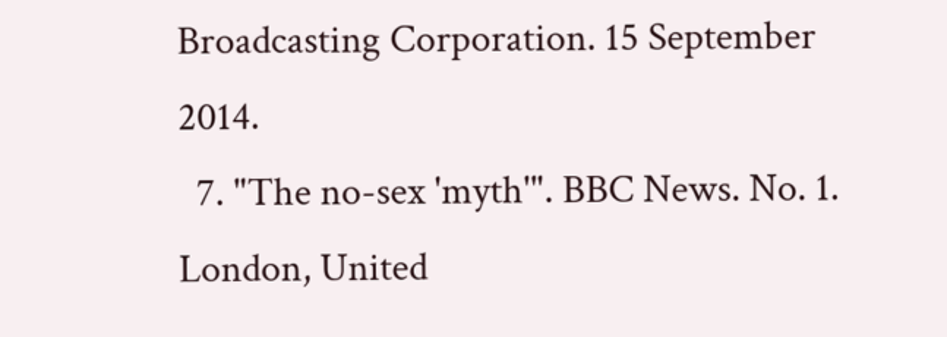Broadcasting Corporation. 15 September 2014.
  7. "The no-sex 'myth'". BBC News. No. 1. London, United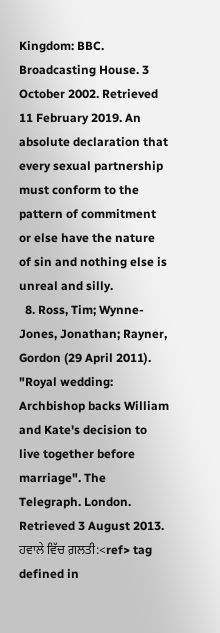Kingdom: BBC. Broadcasting House. 3 October 2002. Retrieved 11 February 2019. An absolute declaration that every sexual partnership must conform to the pattern of commitment or else have the nature of sin and nothing else is unreal and silly.
  8. Ross, Tim; Wynne-Jones, Jonathan; Rayner, Gordon (29 April 2011). "Royal wedding: Archbishop backs William and Kate's decision to live together before marriage". The Telegraph. London. Retrieved 3 August 2013.
ਹਵਾਲੇ ਵਿੱਚ ਗ਼ਲਤੀ:<ref> tag defined in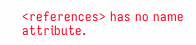<references> has no name attribute.